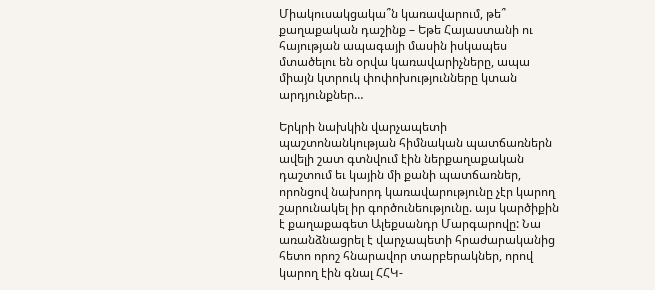Միակուսակցակա՞ն կառավարում, թե՞ քաղաքական դաշինք – Եթե Հայաստանի ու հայության ապագայի մասին իսկապես մտածելու են օրվա կառավարիչները, ապա միայն կտրուկ փոփոխությունները կտան արդյունքներ…

Երկրի նախկին վարչապետի պաշտոնանկության հիմնական պատճառներն ավելի շատ գտնվում էին ներքաղաքական դաշտում եւ կային մի քանի պատճառներ, որոնցով նախորդ կառավարությունը չէր կարող շարունակել իր գործունեությունը. այս կարծիքին է քաղաքագետ Ալեքսանդր Մարգարովը: Նա առանձնացրել է վարչապետի հրաժարականից հետո որոշ հնարավոր տարբերակներ, որով կարող էին գնալ ՀՀԿ-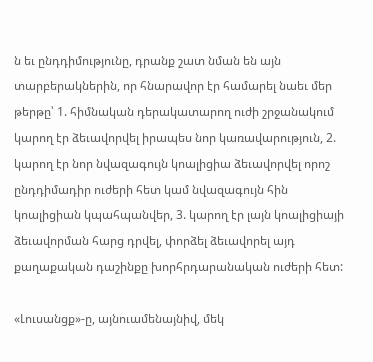ն եւ ընդդիմությունը, դրանք շատ նման են այն տարբերակներին, որ հնարավոր էր համարել նաեւ մեր թերթը՝ 1. հիմնական դերակատարող ուժի շրջանակում կարող էր ձեւավորվել իրապես նոր կառավարություն, 2. կարող էր նոր նվազագույն կոալիցիա ձեւավորվել որոշ ընդդիմադիր ուժերի հետ կամ նվազագույն հին կոալիցիան կպահպանվեր, 3. կարող էր լայն կոալիցիայի ձեւավորման հարց դրվել, փորձել ձեւավորել այդ քաղաքական դաշինքը խորհրդարանական ուժերի հետ:

«Լուսանցք»-ը, այնուամենայնիվ, մեկ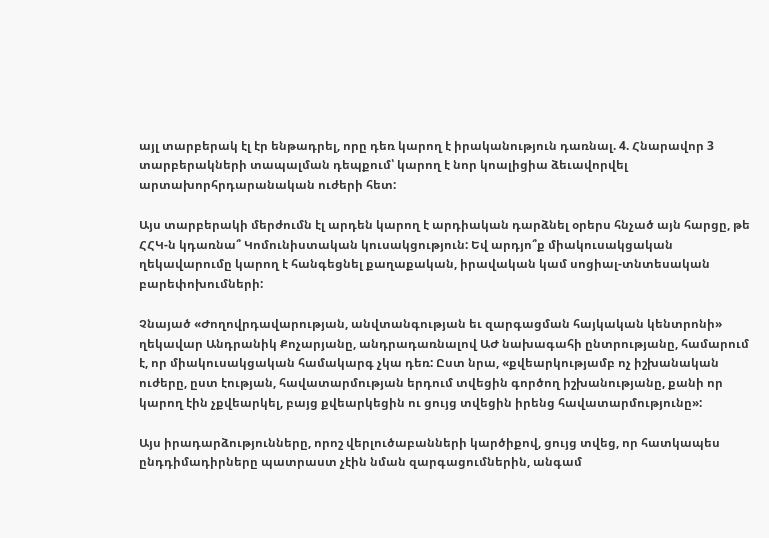այլ տարբերակ էլ էր ենթադրել, որը դեռ կարող է իրականություն դառնալ. 4. Հնարավոր 3 տարբերակների տապալման դեպքում՝ կարող է նոր կոալիցիա ձեւավորվել արտախորհրդարանական ուժերի հետ:

Այս տարբերակի մերժումն էլ արդեն կարող է արդիական դարձնել օրերս հնչած այն հարցը, թե ՀՀԿ-ն կդառնա՞ Կոմունիստական կուսակցություն: Եվ արդյո՞ք միակուսակցական ղեկավարումը կարող է հանգեցնել քաղաքական, իրավական կամ սոցիալ-տնտեսական բարեփոխումների:

Չնայած «Ժողովրդավարության, անվտանգության եւ զարգացման հայկական կենտրոնի» ղեկավար Անդրանիկ Քոչարյանը, անդրադառնալով ԱԺ նախագահի ընտրությանը, համարում է, որ միակուսակցական համակարգ չկա դեռ: Ըստ նրա, «քվեարկությամբ ոչ իշխանական ուժերը, ըստ էության, հավատարմության երդում տվեցին գործող իշխանությանը, քանի որ կարող էին չքվեարկել, բայց քվեարկեցին ու ցույց տվեցին իրենց հավատարմությունը»:

Այս իրադարձությունները, որոշ վերլուծաբանների կարծիքով, ցույց տվեց, որ հատկապես ընդդիմադիրները պատրաստ չէին նման զարգացումներին, անգամ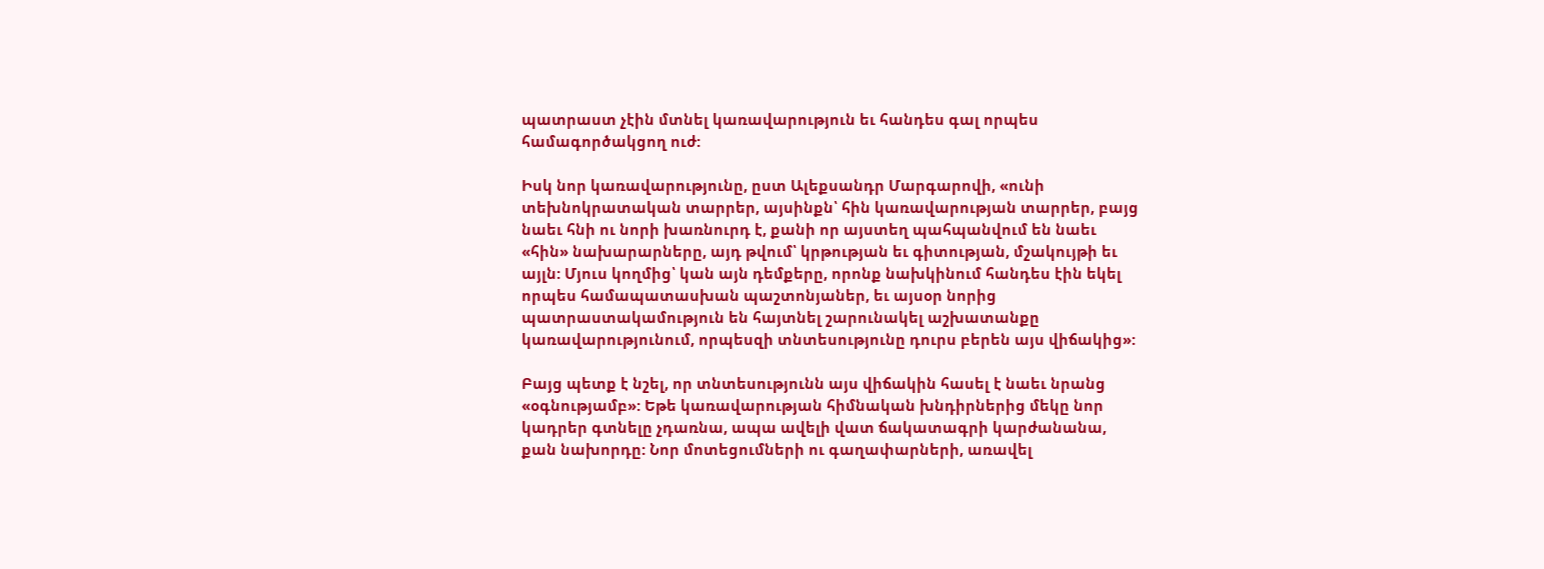պատրաստ չէին մտնել կառավարություն եւ հանդես գալ որպես համագործակցող ուժ:

Իսկ նոր կառավարությունը, ըստ Ալեքսանդր Մարգարովի, «ունի տեխնոկրատական տարրեր, այսինքն՝ հին կառավարության տարրեր, բայց նաեւ հնի ու նորի խառնուրդ է, քանի որ այստեղ պահպանվում են նաեւ «հին» նախարարները, այդ թվում՝ կրթության եւ գիտության, մշակույթի եւ այլն: Մյուս կողմից՝ կան այն դեմքերը, որոնք նախկինում հանդես էին եկել որպես համապատասխան պաշտոնյաներ, եւ այսօր նորից պատրաստակամություն են հայտնել շարունակել աշխատանքը կառավարությունում, որպեսզի տնտեսությունը դուրս բերեն այս վիճակից»:

Բայց պետք է նշել, որ տնտեսությունն այս վիճակին հասել է նաեւ նրանց «օգնությամբ»: Եթե կառավարության հիմնական խնդիրներից մեկը նոր կադրեր գտնելը չդառնա, ապա ավելի վատ ճակատագրի կարժանանա, քան նախորդը: Նոր մոտեցումների ու գաղափարների, առավել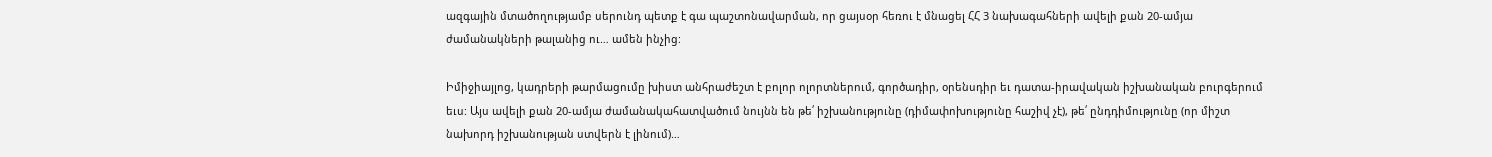ազգային մտածողությամբ սերունդ պետք է գա պաշտոնավարման, որ ցայսօր հեռու է մնացել ՀՀ 3 նախագահների ավելի քան 20-ամյա ժամանակների թալանից ու… ամեն ինչից:

Իմիջիայլոց, կադրերի թարմացումը խիստ անհրաժեշտ է բոլոր ոլորտներում, գործադիր, օրենսդիր եւ դատա-իրավական իշխանական բուրգերում եւս: Այս ավելի քան 20-ամյա ժամանակահատվածում նույնն են թե՛ իշխանությունը (դիմափոխությունը հաշիվ չէ), թե՛ ընդդիմությունը (որ միշտ նախորդ իշխանության ստվերն է լինում)…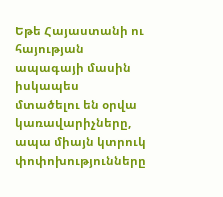Եթե Հայաստանի ու հայության ապագայի մասին իսկապես մտածելու են օրվա կառավարիչները, ապա միայն կտրուկ փոփոխությունները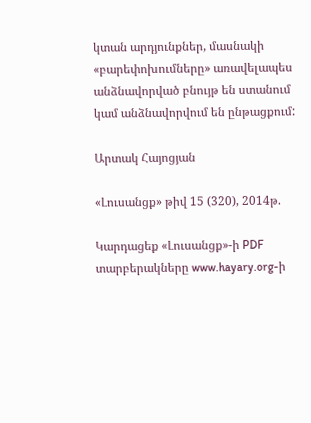կտան արդյունքներ, մասնակի «բարեփոխումները» առավելապես անձնավորված բնույթ են ստանում կամ անձնավորվում են ընթացքում:

Արտակ Հայոցյան

«Լուսանցք» թիվ 15 (320), 2014թ.

Կարդացեք «Լուսանցք»-ի PDF տարբերակները www.hayary.org-ի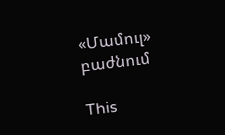«Մամուլ» բաժնում

This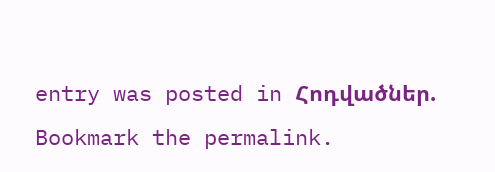entry was posted in Հոդվածներ. Bookmark the permalink.